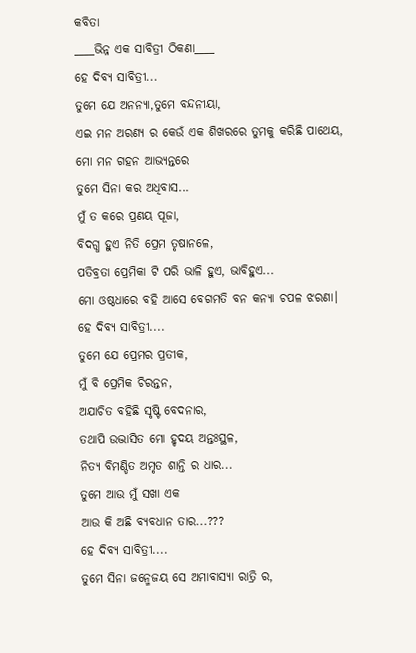କବିତା
____ଭିନ୍ନ ଏକ ସାବିତ୍ରୀ ଠିକଣା____
ହେ ଦିବ୍ୟ ସାବିତ୍ରୀ...
ତୁମେ ଯେ ଅନନ୍ୟା,ତୁମେ ବନ୍ଦନୀୟା,
ଏଇ ମନ ଅରଣ୍ୟ ର କେଉଁ ଏକ ଶିଖରରେ ତୁମକୁ କରିଛି ପାଥେୟ,
ମୋ ମନ ଗହନ ଆଭ୍ୟନ୍ତରେ
ତୁମେ ସିନା କର ଅଧିବାସ...
ମୁଁ ତ କରେ ପ୍ରଣୟ ପୂଜା,
ବିଦଗ୍ଧ ହୁଏ ନିତି ପ୍ରେମ ତୃଷାନଳେ,
ପତିବ୍ରତା ପ୍ରେମିକା ଟି ପରି ଭାଳି ହୁଏ, ଭାବିହୁଏ...
ମୋ ଓଷ୍ଠଧାରେ ବହି ଆସେ ବେଗମତି ବନ କନ୍ୟା ଚପଳ ଝରଣା।
ହେ ଦିବ୍ୟ ସାବିତ୍ରୀ....
ତୁମେ ଯେ ପ୍ରେମର ପ୍ରତୀକ,
ମୁଁ ବି ପ୍ରେମିକ ଚିରନ୍ତନ,
ଅଯାଚିତ ବହିଛି ସୃଷ୍ଟି ବେଦନାର,
ତଥାପି ଉଦ୍ଭାସିତ ମୋ ହୃଦୟ ଅନ୍ତଃସ୍ଥଳ,
ନିତ୍ୟ ବିମଣ୍ଡିତ ଅମୃତ ଶାନ୍ତି ର ଧାର...
ତୁମେ ଆଉ ମୁଁ ସଖା ଏକ
ଆଉ କି ଅଛି ବ୍ୟବଧାନ ତାର...???
ହେ ଦିବ୍ୟ ସାବିତ୍ରୀ....
ତୁମେ ସିନା ଜନ୍ମେଜୟ ସେ ଅମାବାସ୍ୟା ରାତ୍ରି ର,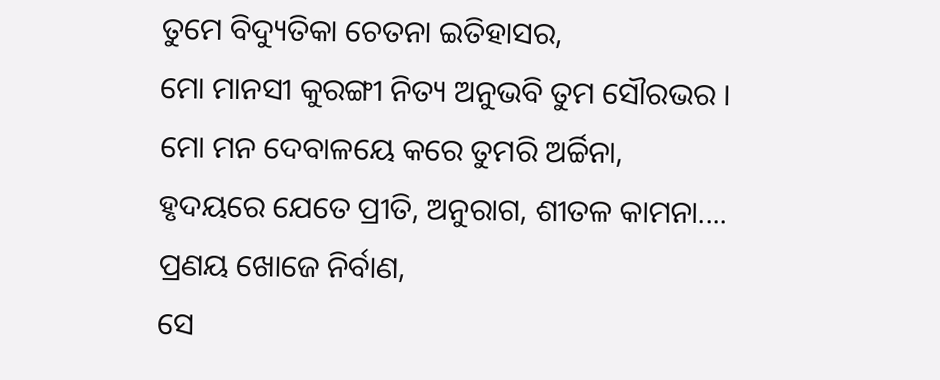ତୁମେ ବିଦ୍ୟୁତିକା ଚେତନା ଇତିହାସର,
ମୋ ମାନସୀ କୁରଙ୍ଗୀ ନିତ୍ୟ ଅନୁଭବି ତୁମ ସୌରଭର ।
ମୋ ମନ ଦେବାଳୟେ କରେ ତୁମରି ଅର୍ଚ୍ଚିନା,
ହୃଦୟରେ ଯେତେ ପ୍ରୀତି, ଅନୁରାଗ, ଶୀତଳ କାମନା....
ପ୍ରଣୟ ଖୋଜେ ନିର୍ବାଣ,
ସେ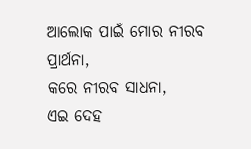ଆଲୋକ ପାଇଁ ମୋର ନୀରବ ପ୍ରାର୍ଥନା,
କରେ ନୀରବ ସାଧନା,
ଏଇ ଦେହ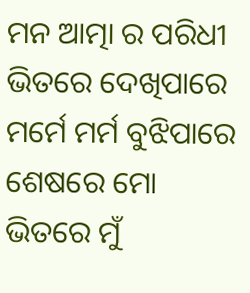ମନ ଆତ୍ମା ର ପରିଧୀ ଭିତରେ ଦେଖିପାରେ
ମର୍ମେ ମର୍ମ ବୁଝିପାରେ
ଶେଷରେ ମୋ ଭିତରେ ମୁଁ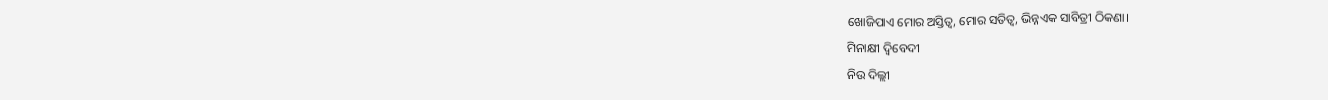ଖୋଜିପାଏ ମୋର ଅସ୍ତିତ୍ବ, ମୋର ସତିତ୍ବ, ଭିନ୍ନଏକ ସାବିତ୍ରୀ ଠିକଣା।
ମିନାକ୍ଷୀ ଦ୍ବିବେଦୀ
ନିଉ ଦିଲ୍ଲୀ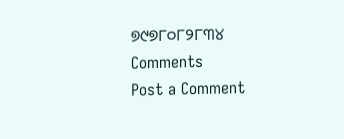୭୯୭୮୦୮୨୮୩୪
Comments
Post a Comment